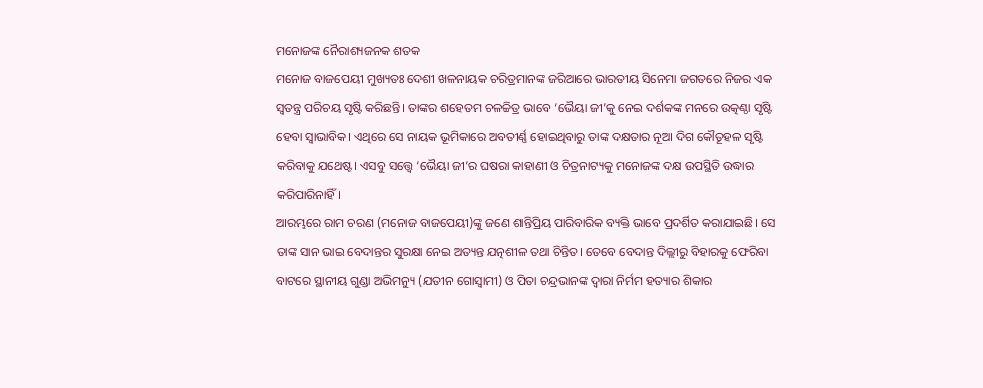ମନୋଜଙ୍କ ନୈରାଶ୍ୟଜନକ ଶତକ
ମନୋଜ ବାଜପେୟୀ ମୁଖ୍ୟତଃ ଦେଶୀ ଖଳନାୟକ ଚରିତ୍ରମାନଙ୍କ ଜରିଆରେ ଭାରତୀୟ ସିନେମା ଜଗତରେ ନିଜର ଏକ ସ୍ବତନ୍ତ୍ର ପରିଚୟ ସୃଷ୍ଟି କରିଛନ୍ତି। ତାଙ୍କର ଶହେତମ ଚଳଚ୍ଚିତ୍ର ଭାବେ ‘ଭୈୟା ଜୀ’କୁ ନେଇ ଦର୍ଶକଙ୍କ ମନରେ ଉତ୍କଣ୍ଠା ସୃଷ୍ଟି ହେବା ସ୍ବାଭାବିକ। ଏଥିରେ ସେ ନାୟକ ଭୂମିକାରେ ଅବତୀର୍ଣ୍ଣ ହୋଇଥିବାରୁ ତାଙ୍କ ଦକ୍ଷତାର ନୂଆ ଦିଗ କୌତୂହଳ ସୃଷ୍ଟି କରିବାକୁ ଯଥେଷ୍ଟ। ଏସବୁ ସତ୍ତ୍ବେ ‘ଭୈୟା ଜୀ’ର ଘଷରା କାହାଣୀ ଓ ଚିତ୍ରନାଟ୍ୟକୁ ମନୋଜଙ୍କ ଦକ୍ଷ ଉପସ୍ଥିତି ଉଦ୍ଧାର କରିପାରିନାହିଁ।
ଆରମ୍ଭରେ ରାମ ଚରଣ (ମନୋଜ ବାଜପେୟୀ)ଙ୍କୁ ଜଣେ ଶାନ୍ତିପ୍ରିୟ ପାରିବାରିକ ବ୍ୟକ୍ତି ଭାବେ ପ୍ରଦର୍ଶିତ କରାଯାଇଛି। ସେ ତାଙ୍କ ସାନ ଭାଇ ବେଦାନ୍ତର ସୁରକ୍ଷା ନେଇ ଅତ୍ୟନ୍ତ ଯତ୍ନଶୀଳ ତଥା ଚିନ୍ତିତ। ତେବେ ବେଦାନ୍ତ ଦିଲ୍ଲୀରୁ ବିହାରକୁ ଫେରିବା ବାଟରେ ସ୍ଥାନୀୟ ଗୁଣ୍ଡା ଅଭିମନ୍ୟୁ (ଯତୀନ ଗୋସ୍ବାମୀ) ଓ ପିତା ଚନ୍ଦ୍ରଭାନଙ୍କ ଦ୍ବାରା ନିର୍ମମ ହତ୍ୟାର ଶିକାର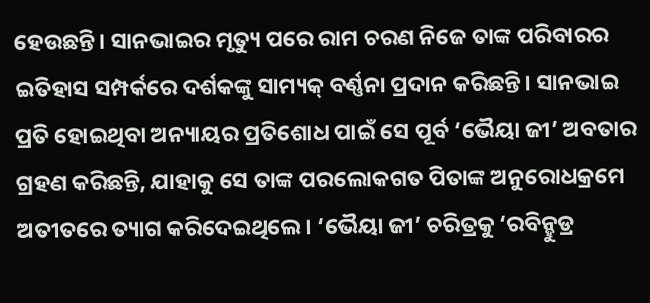ହେଉଛନ୍ତି। ସାନଭାଇର ମୃତ୍ୟୁ ପରେ ରାମ ଚରଣ ନିଜେ ତାଙ୍କ ପରିବାରର ଇତିହାସ ସମ୍ପର୍କରେ ଦର୍ଶକଙ୍କୁ ସାମ୍ୟକ୍ ବର୍ଣ୍ଣନା ପ୍ରଦାନ କରିଛନ୍ତି। ସାନଭାଇ ପ୍ରତି ହୋଇଥିବା ଅନ୍ୟାୟର ପ୍ରତିଶୋଧ ପାଇଁ ସେ ପୂର୍ବ ‘ଭୈୟା ଜୀ’ ଅବତାର ଗ୍ରହଣ କରିଛନ୍ତି, ଯାହାକୁ ସେ ତାଙ୍କ ପରଲୋକଗତ ପିତାଙ୍କ ଅନୁରୋଧକ୍ରମେ ଅତୀତରେ ତ୍ୟାଗ କରିଦେଇଥିଲେ। ‘ଭୈୟା ଜୀ’ ଚରିତ୍ରକୁ ‘ରବିନ୍ହୁଡ୍ର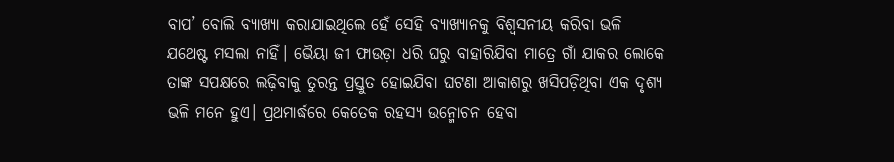ବାପ’ ବୋଲି ବ୍ୟାଖ୍ୟା କରାଯାଇଥିଲେ ହେଁ ସେହି ବ୍ୟାଖ୍ୟାନକୁ ବିଶ୍ବସନୀୟ କରିବା ଭଳି ଯଥେଷ୍ଟ ମସଲା ନାହିଁ। ଭୈୟା ଜୀ ଫାଉଡ଼ା ଧରି ଘରୁ ବାହାରିଯିବା ମାତ୍ରେ ଗାଁ ଯାକର ଲୋକେ ତାଙ୍କ ସପକ୍ଷରେ ଲଢ଼ିବାକୁ ତୁରନ୍ତ ପ୍ରସ୍ତୁତ ହୋଇଯିବା ଘଟଣା ଆକାଶରୁ ଖସିପଡ଼ିଥିବା ଏକ ଦୃଶ୍ୟ ଭଳି ମନେ ହୁଏ। ପ୍ରଥମାର୍ଦ୍ଧରେ କେତେକ ରହସ୍ୟ ଉନ୍ମୋଚନ ହେବା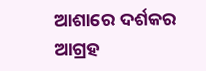ଆଶାରେ ଦର୍ଶକର ଆଗ୍ରହ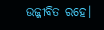ଉଜ୍ଜୀବିତ ରହେ।